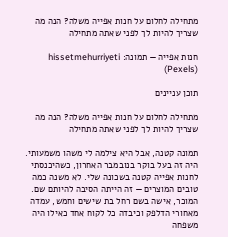מתחילה לחלום על חנות אפייה משלה? הנה מה שצריך להיות לך לפני שאתה מתחילה

חנות אפייה — תמונה: hissetmehurriyeti (Pexels)

תוכן עניינים

מתחילה לחלום על חנות אפייה משלה? הנה מה שצריך להיות לך לפני שאתה מתחילה

תמונה קטנה, אבל היא צילמה לי משהו משמעותי. היה זה בעל בוקר בנובמבר האחרון, כשהיכנסתי לחנות אפייה קטנה בשכונה שלי. לא משנה כמה טובים המוצרים — זה הייתה הסיבה להיותם שם. המוכר, אישה בשם רחל בת שישים וחמש, עמדה מאחורי הדלפק וכיבדה כל לקוח אחד כאילו היה משפחה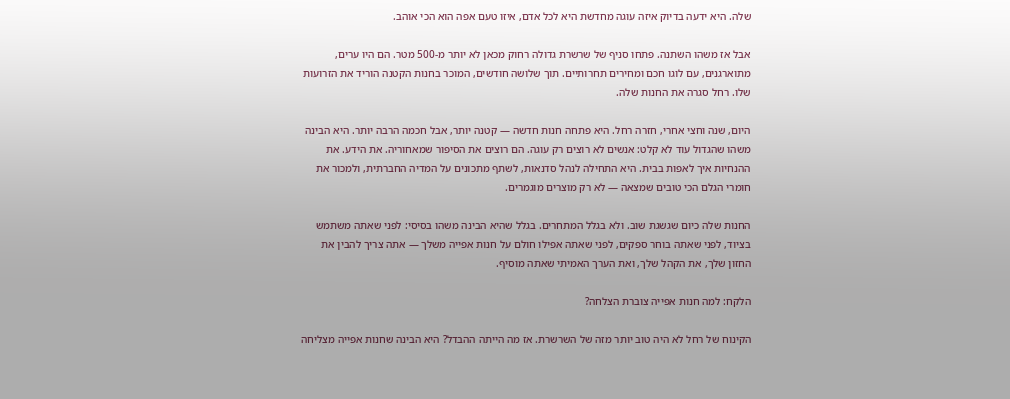שלה. היא ידעה בדיוק איזה עוגה מחדשת היא לכל אדם, איזו טעם אפה הוא הכי אוהב.

אבל אז משהו השתנה. פתחו סניף של שרשרת גדולה רחוק מכאן לא יותר מ-500 מטר. הם היו ערים, מתוארגנים, עם לוגו חכם ומחירים תחרותיים. תוך שלושה חודשים, המוכר בחנות הקטנה הוריד את הזרועות שלו. רחל סגרה את החנות שלה.

היום, שנה וחצי אחרי, חזרה רחל. היא פתחה חנות חדשה — קטנה יותר, אבל חכמה הרבה יותר. היא הבינה משהו שהגדול עוד לא קלט: אנשים לא רוצים רק עוגה. הם רוצים את הסיפור שמאחוריה. את הידע. את ההנחיות איך לאפות בבית. היא התחילה לנהל סדנאות, לשתף מתכונים על המדיה החברתית, ולמכור את חומרי הגלם הכי טובים שמצאה — לא רק מוצרים מוגמרים.

החנות שלה כיום שגשגת שוב. ולא בגלל המתחרים. בגלל שהיא הבינה משהו בסיסי: לפני שאתה משתמש בציוד, לפני שאתה בוחר ספקים, לפני שאתה אפילו חולם על חנות אפייה משלך — אתה צריך להבין את החזון שלך, את הקהל שלך, ואת הערך האמיתי שאתה מוסיף.

הלקח: למה חנות אפייה צוברת הצלחה?

הקינוח של רחל לא היה טוב יותר מזה של השרשרת. אז מה הייתה ההבדל? היא הבינה שחנות אפייה מצליחה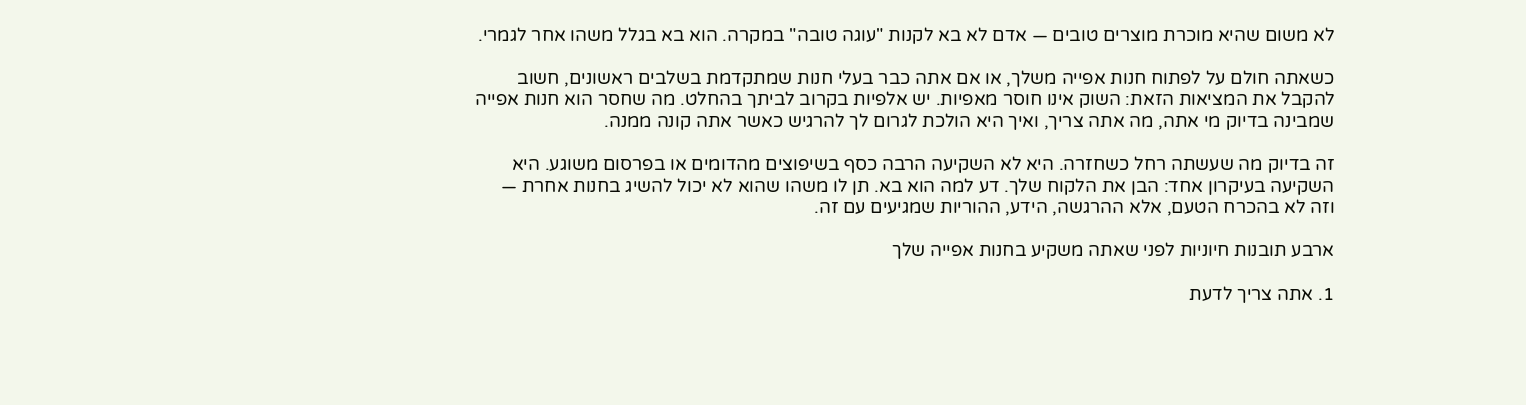לא משום שהיא מוכרת מוצרים טובים — אדם לא בא לקנות "עוגה טובה" במקרה. הוא בא בגלל משהו אחר לגמרי.

כשאתה חולם על לפתוח חנות אפייה משלך, או אם אתה כבר בעלי חנות שמתקדמת בשלבים ראשונים, חשוב להקבל את המציאות הזאת: השוק אינו חוסר מאפיות. יש אלפיות בקרוב לביתך בהחלט. מה שחסר הוא חנות אפייה שמבינה בדיוק מי אתה, מה אתה צריך, ואיך היא הולכת לגרום לך להרגיש כאשר אתה קונה ממנה.

זה בדיוק מה שעשתה רחל כשחזרה. היא לא השקיעה הרבה כסף בשיפוצים מהדומים או בפרסום משוגע. היא השקיעה בעיקרון אחד: הבן את הלקוח שלך. דע למה הוא בא. תן לו משהו שהוא לא יכול להשיג בחנות אחרת — וזה לא בהכרח הטעם, אלא ההרגשה, הידע, ההוריות שמגיעים עם זה.

ארבע תובנות חיוניות לפני שאתה משקיע בחנות אפייה שלך

1. אתה צריך לדעת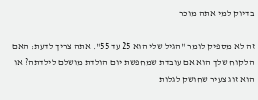בדיוק למי אתה מוכר

זה לא מספיק לומר "הגיל שלי הוא 25 עד 55". אתה צריך לדעת: האם הלקוח שלך הוא אם עובדת שמחפשת יום הולדת מושלם לילדתה? או הוא זוג צעיר שחושק לגלות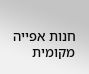חנות אפייה מקומית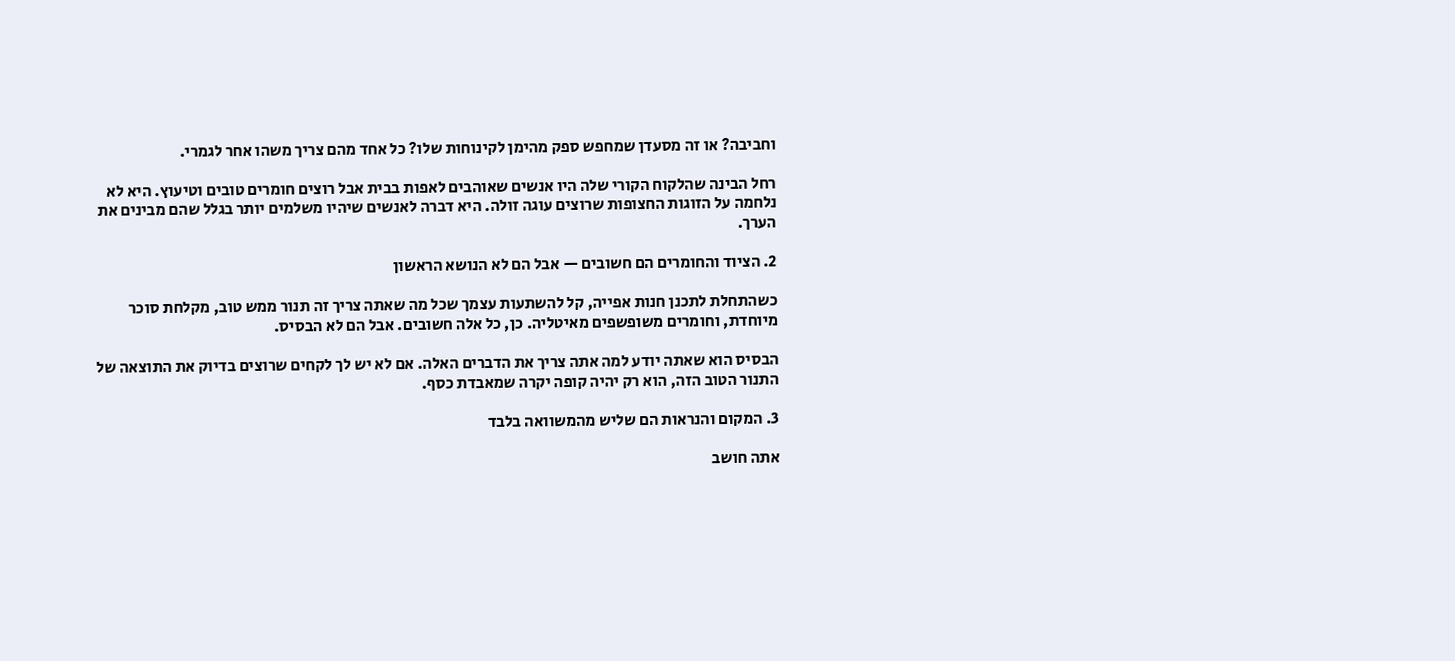וחביבה? או זה מסעדן שמחפש ספק מהימן לקינוחות שלו? כל אחד מהם צריך משהו אחר לגמרי.

רחל הבינה שהלקוח הקורי שלה היו אנשים שאוהבים לאפות בבית אבל רוצים חומרים טובים וטיעוץ. היא לא נלחמה על הזוגות החצופות שרוצים עוגה זולה. היא דברה לאנשים שיהיו משלמים יותר בגלל שהם מבינים את הערך.

2. הציוד והחומרים הם חשובים — אבל הם לא הנושא הראשון

כשהתחלת לתכנן חנות אפייה, קל להשתעות עצמך שכל מה שאתה צריך זה תנור ממש טוב, מקלחת סוכר מיוחדת, וחומרים משופשפים מאיטליה. כן, כל אלה חשובים. אבל הם לא הבסיס.

הבסיס הוא שאתה יודע למה אתה צריך את הדברים האלה. אם לא יש לך לקחים שרוצים בדיוק את התוצאה של התנור הטוב הזה, הוא רק יהיה קופה יקרה שמאבדת כסף.

3. המקום והנראות הם שליש מהמשוואה בלבד

אתה חושב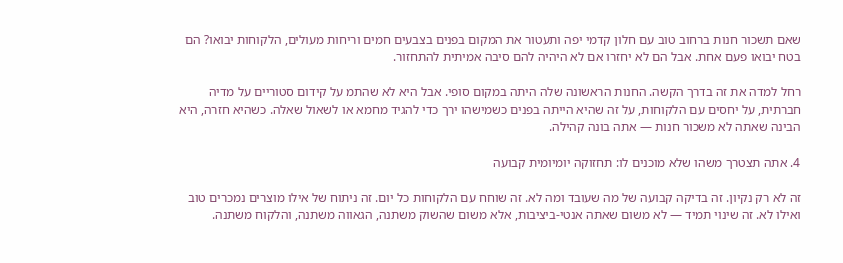שאם תשכור חנות ברחוב טוב עם חלון קדמי יפה ותעטור את המקום בפנים בצבעים חמים וריחות מעולים, הלקוחות יבואו? הם בטח יבואו פעם אחת. אבל הם לא יחזרו אם לא היהיה להם סיבה אמיתית להתחזור.

רחל למדה את זה בדרך הקשה. החנות הראשונה שלה היתה במקום סופי. אבל היא לא שהתמ על קידום סטוריים על מדיה חברתית, על יחסים עם הלקוחות, על זה שהיא הייתה בפנים כשמישהו ירך כדי להגיד מחמא או לשאול שאלה. כשהיא חזרה, היא הבינה שאתה לא משכור חנות — אתה בונה קהילה.

4. אתה תצטרך משהו שלא מוכנים לו: תחזוקה יומיומית קבועה

זה לא רק נקיון. זה בדיקה קבועה של מה שעובד ומה לא. זה שוחח עם הלקוחות כל יום. זה ניתוח של אילו מוצרים נמכרים טוב ואילו לא. זה שינוי תמיד — לא משום שאתה אנטי-ביציבות, אלא משום שהשוק משתנה, הגאווה משתנה, והלקוח משתנה.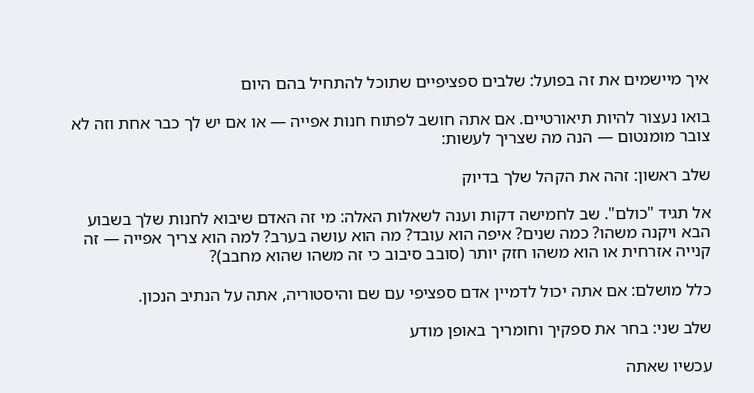איך מיישמים את זה בפועל: שלבים ספציפיים שתוכל להתחיל בהם היום

בואו נעצור להיות תיאורטיים. אם אתה חושב לפתוח חנות אפייה — או אם יש לך כבר אחת וזה לא צובר מומנטום — הנה מה שצריך לעשות:

שלב ראשון: זהה את הקהל שלך בדיוק

אל תגיד "כולם". שב לחמישה דקות וענה לשאלות האלה: מי זה האדם שיבוא לחנות שלך בשבוע הבא ויקנה משהו? כמה שנים? איפה הוא עובד? מה הוא עושה בערב? למה הוא צריך אפייה — זה קנייה אזרחית או הוא משהו חזק יותר (סובב סיבוב כי זה משהו שהוא מחבב)?

כלל מושלם: אם אתה יכול לדמיין אדם ספציפי עם שם והיסטוריה, אתה על הנתיב הנכון.

שלב שני: בחר את ספקיך וחומריך באופן מודע

עכשיו שאתה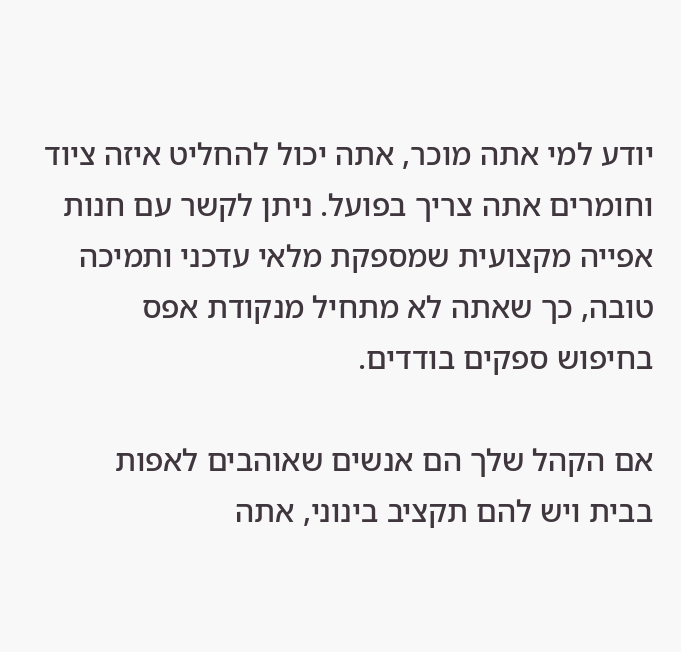יודע למי אתה מוכר, אתה יכול להחליט איזה ציוד וחומרים אתה צריך בפועל. ניתן לקשר עם חנות אפייה מקצועית שמספקת מלאי עדכני ותמיכה טובה, כך שאתה לא מתחיל מנקודת אפס בחיפוש ספקים בודדים.

אם הקהל שלך הם אנשים שאוהבים לאפות בבית ויש להם תקציב בינוני, אתה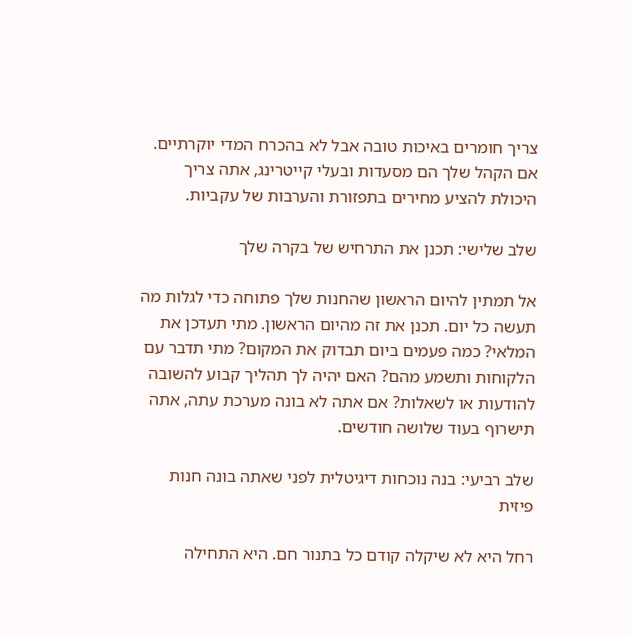צריך חומרים באיכות טובה אבל לא בהכרח המדי יוקרתיים. אם הקהל שלך הם מסעדות ובעלי קייטרינג, אתה צריך היכולת להציע מחירים בתפזורת והערבות של עקביות.

שלב שלישי: תכנן את התרחיש של בקרה שלך

אל תמתין להיום הראשון שהחנות שלך פתוחה כדי לגלות מה תעשה כל יום. תכנן את זה מהיום הראשון. מתי תעדכן את המלאי? כמה פעמים ביום תבדוק את המקום? מתי תדבר עם הלקוחות ותשמע מהם? האם יהיה לך תהליך קבוע להשובה להודעות או לשאלות? אם אתה לא בונה מערכת עתה, אתה תישרוף בעוד שלושה חודשים.

שלב רביעי: בנה נוכחות דיגיטלית לפני שאתה בונה חנות פיזית

רחל היא לא שיקלה קודם כל בתנור חם. היא התחילה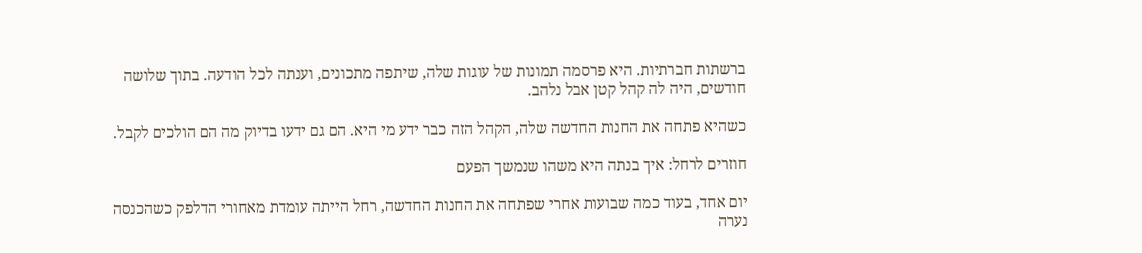ברשתות חברתיות. היא פרסמה תמונות של עוגות שלה, שיתפה מתכונים, וענתה לכל הודעה. בתוך שלושה חודשים, היה לה קהל קטן אבל נלהב.

כשהיא פתחה את החנות החדשה שלה, הקהל הזה כבר ידע מי היא. הם גם ידעו בדיוק מה הם הולכים לקבל.

חוזרים לרחל: איך בנתה היא משהו שנמשך הפעם

יום אחד, בעוד כמה שבועות אחרי שפתחה את החנות החדשה, רחל הייתה עומדת מאחורי הדלפק כשהכנסה נערה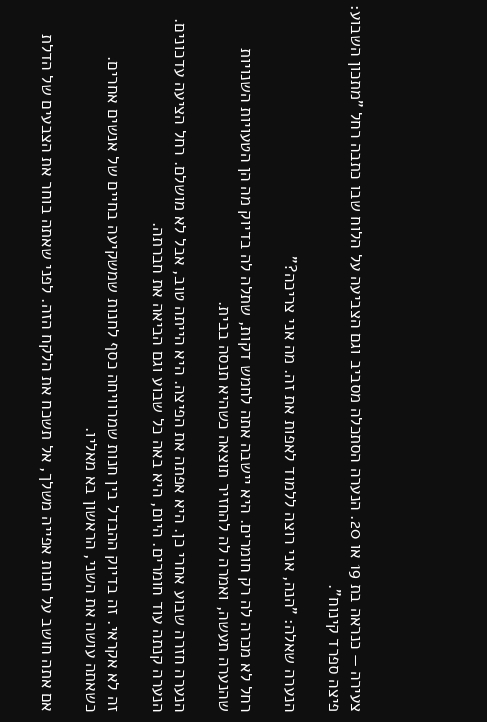צעירה — כנראה בת 19 או 20. הנערה הסתכלה מסביב וגם הצביעה על הלוח שבו כתבה רחל "מתכון השבוע: פיצה ספרד קינוח".

הנערה שאלה: "הנה, אני רוצה ללמוד לאפות את זה. מה אני צריכה?"

רחל לא מכרה לה רק חומרים. היא יישבה אתה לחמש דקות, שתלה לה בדיוק מה הן הטעויות השנויות שהנערה תעשה, ואמרה לה להחזיר תוצאה כשהיא תנסה בבית.

הנערה חזרה שבוע אחרי כן. היא אפתה את הפיצה. היא הייתה טוב, אבל לא מושלם. רחל הציעה עדכונים. הנערה קנתה עוד חומרים. היום, היא באה כל שבוע וגם הביאה את חברתה.

זה לא אקראי. זה בדיוק ההבדל בין חנות שמרוויחה כסף לחנות שמשקיעה בחיים של אנשים אחרים. כשאתה עושה את השני, הראשון בא מאליו.

אם אתה חושב על חנות אפייה משלך, אל תשכח את הלקח הזה. לפני שאתה בוחר את הצבעים של הדלת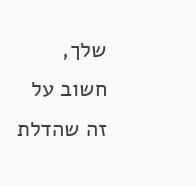שלך, חשוב על זה שהדלת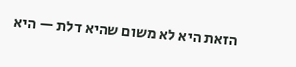הזאת היא לא משום שהיא דלת — היא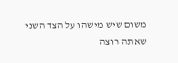משום שיש מישהו על הצד השני שאתה רוצה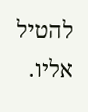להטיל אליו.